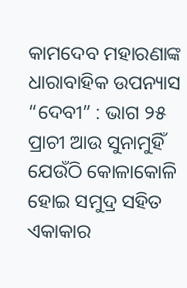କାମଦେବ ମହାରଣାଙ୍କ ଧାରାବାହିକ ଉପନ୍ୟାସ “ଦେବୀ” : ଭାଗ ୨୫
ପ୍ରାଚୀ ଆଉ ସୁନାମୁହିଁ ଯେଉଁଠି କୋଳାକୋଳି ହୋଇ ସମୁଦ୍ର ସହିତ ଏକାକାର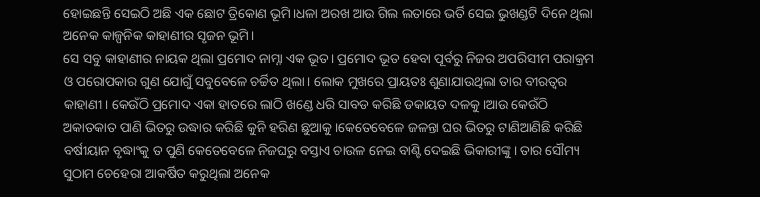ହୋଇଛନ୍ତି ସେଇଠି ଅଛି ଏକ ଛୋଟ ତ୍ରିକୋଣ ଭୂମି।ଧଳା ଅରଖ ଆଉ ଗିଲ ଲତାରେ ଭର୍ତି ସେଇ ଭୁଖଣ୍ଡଟି ଦିନେ ଥିଲା ଅନେକ କାଳ୍ପନିକ କାହାଣୀର ସୃଜନ ଭୂମି।
ସେ ସବୁ କାହାଣୀର ନାୟକ ଥିଲା ପ୍ରମୋଦ ନାମ୍ନା ଏକ ଭୂତ। ପ୍ରମୋଦ ଭୂତ ହେବା ପୂର୍ବରୁ ନିଜର ଅପରିସୀମ ପରାକ୍ରମ ଓ ପରୋପକାର ଗୁଣ ଯୋଗୁଁ ସବୁବେଳେ ଚର୍ଚ୍ଚିତ ଥିଲା। ଲୋକ ମୁଖରେ ପ୍ରାୟତଃ ଶୁଣାଯାଉଥିଲା ତାର ବୀରତ୍ୱର କାହାଣୀ। କେଉଁଠି ପ୍ରମୋଦ ଏକା ହାତରେ ଲାଠି ଖଣ୍ଡେ ଧରି ସାବଡ କରିଛି ଡକାୟତ ଦଳକୁ।ଆଉ କେଉଁଠି ଅକାତକାତ ପାଣି ଭିତରୁ ଉଦ୍ଧାର କରିଛି କୁନି ହରିଣ ଛୁଆକୁ।କେତେବେଳେ ଜଳନ୍ତା ଘର ଭିତରୁ ଟାଣିଆଣିଛି କରିଛି ବର୍ଷୀୟାନ ବୃଦ୍ଧାଂକୁ ତ ପୁଣି କେତେବେଳେ ନିଜଘରୁ ବସ୍ତାଏ ଚାଉଳ ନେଇ ବାଣ୍ଟି ଦେଇଛି ଭିକାରୀଙ୍କୁ। ତାର ସୌମ୍ୟ ସୁଠାମ ଚେହେରା ଆକର୍ଷିତ କରୁଥିଲା ଅନେକ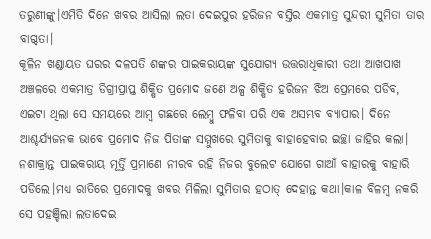ତରୁଣୀଙ୍କୁ।ଏମିତି ଦିନେ ଖବର ଆସିଲା ଲତା ଦେଇପୁର ହରିଜନ ବସ୍ତିର ଏକମାତ୍ର ସୁନ୍ଦରୀ ସୁମିତା ତାର ବାଗ୍ଦତା।
କୂଳିନ ଖଣ୍ଡାୟତ ଘରର ଦଳପତି ଶଙ୍କର ପାଇକରାୟଙ୍କ ସୁଯୋଗ୍ୟ ଉତ୍ତରାଧିକାରୀ ତଥା ଆଖପାଖ ଅଞ୍ଚଳରେ ଏକମାତ୍ର ଡିଗ୍ରୀପ୍ରାପ୍ତ ଶିକ୍ଷିତ ପ୍ରମୋଦ ଜଣେ ଅଳ୍ପ ଶିକ୍ଷିତ ହରିଜନ ଝିଅ ପ୍ରେମରେ ପଡିବ, ଏଇଟା ଥିଲା ସେ ସମୟରେ ଆମ୍ବ ଗଛରେ ଲେମ୍ବୁ ଫଳିବା ପରି ଏକ ଅସମ୍ଭବ ବ୍ୟାପାର। ଦିନେ ଆଶ୍ଚର୍ଯ୍ୟଜନକ ଭାବେ ପ୍ରମୋଦ ନିଜ ପିତାଙ୍କ ସମ୍ମୁଖରେ ସୁମିତାକୁ ବାହାହେବାର ଇଚ୍ଛା ଜାହିର କଲା।
ନଶାକ୍ରାନ୍ତ ପାଇକରାୟ ମୂର୍ତ୍ତି ପ୍ରମାଣେ ନୀରବ ରହି ନିଜର ବୁଲେଟ ଯୋଗେ ଗାଆଁ ବାହାରକୁ ବାହାରି ପଡିଲେ।ମଧ୍ୟ ରାତିରେ ପ୍ରମୋଦକୁ ଖବର ମିଳିଲା ସୁମିତାର ହଠାତ୍ ଦେହାନ୍ତ କଥା।କାଳ ବିଳମ୍ବ ନକରି ସେ ପହଞ୍ଚିଲା ଲତାଦେଇ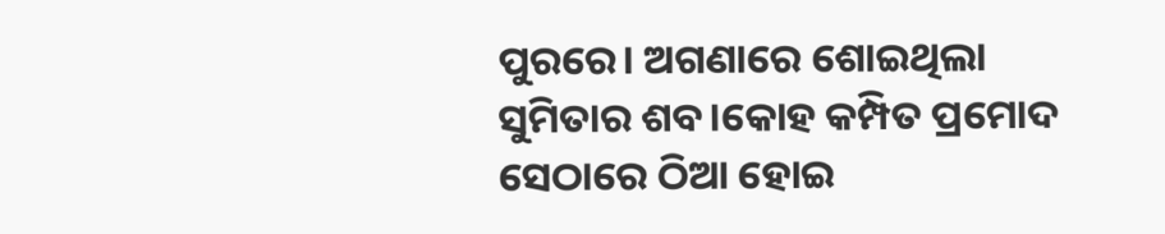ପୁରରେ। ଅଗଣାରେ ଶୋଇଥିଲା ସୁମିତାର ଶବ।କୋହ କମ୍ପିତ ପ୍ରମୋଦ ସେଠାରେ ଠିଆ ହୋଇ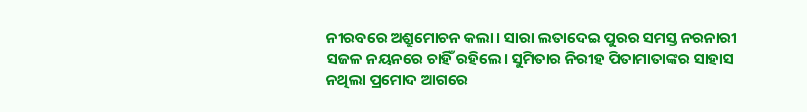ନୀରବରେ ଅଶ୍ରୁମୋଚନ କଲା। ସାରା ଲତାଦେଇ ପୁରର ସମସ୍ତ ନରନାରୀ ସଜଳ ନୟନରେ ଚାହିଁ ରହିଲେ। ସୁମିତାର ନିରୀହ ପିତାମାତାଙ୍କର ସାହାସ ନଥିଲା ପ୍ରମୋଦ ଆଗରେ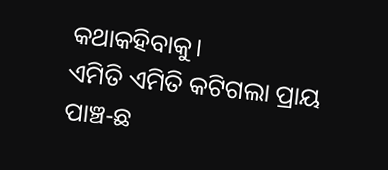କଥାକହିବାକୁ।
ଏମିତି ଏମିତି କଟିଗଲା ପ୍ରାୟ ପାଞ୍ଚ-ଛ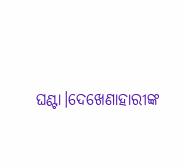ଘଣ୍ଟା।ଦେଖେଣାହାରୀଙ୍କ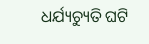ଧର୍ଯ୍ୟଚ୍ୟୁତି ଘଟି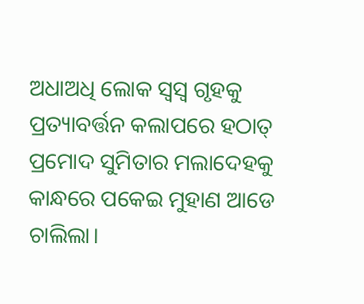ଅଧାଅଧି ଲୋକ ସ୍ଵସ୍ଵ ଗୃହକୁ ପ୍ରତ୍ୟାବର୍ତ୍ତନ କଲାପରେ ହଠାତ୍ ପ୍ରମୋଦ ସୁମିତାର ମଲାଦେହକୁ କାନ୍ଧରେ ପକେଇ ମୁହାଣ ଆଡେ ଚାଲିଲା।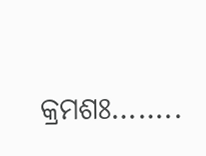କ୍ରମଶଃ……..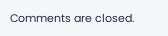Comments are closed.